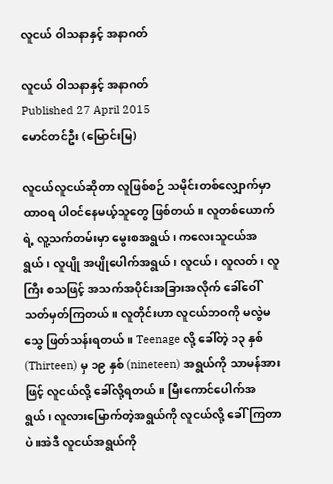လူငယ် ဝါသနာနှင့် အနာဂတ်

လူငယ် ဝါသနာနှင့် အနာဂတ်
Published 27 April 2015
မောင်တင်ဦး (မြောင်းမြ)

လူငယ်လူငယ်ဆိုတာ လူဖြစ်စဉ် သမိုင်းတစ်လျှောက်မှာ ထာဝရ ပါဝင်နေမယ့်သူတွေ ဖြစ်တယ်။ လူတစ်ယောက်ရဲ့ လူ့သက်တမ်းမှာ မွေးစအရွယ်၊ ကလေးသူငယ်အရွယ်၊ လူပျို အပျိုပေါက်အရွယ်၊ လူငယ်၊ လူလတ်၊ လူကြီး စသဖြင့် အသက်အပိုင်းအခြားအလိုက် ခေါ်ဝေါ် သတ်မှတ်ကြတယ်။ လူတိုင်းဟာ လူငယ်ဘဝကို မလွဲမသွေ ဖြတ်သန်းရတယ်။ Teenage လို့ ခေါ်တဲ့ ၁၃ နှစ် (Thirteen) မှ ၁၉ နှစ် (nineteen) အရွယ်ကို သာမန်အားဖြင့် လူငယ်လို့ ခေါ်လို့ရတယ်။ မြီးကောင်ပေါက်အရွယ်၊ လူလားမြောက်တဲ့အရွယ်ကို လူငယ်လို့ ခေါ်ကြတာပဲ။အဲဒီ လူငယ်အရွယ်ကို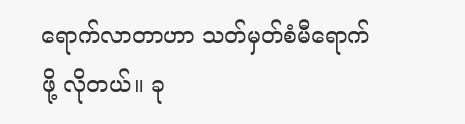ရောက်လာတာဟာ သတ်မှတ်စံမီရောက်ဖို့ လိုတယ်။ ခု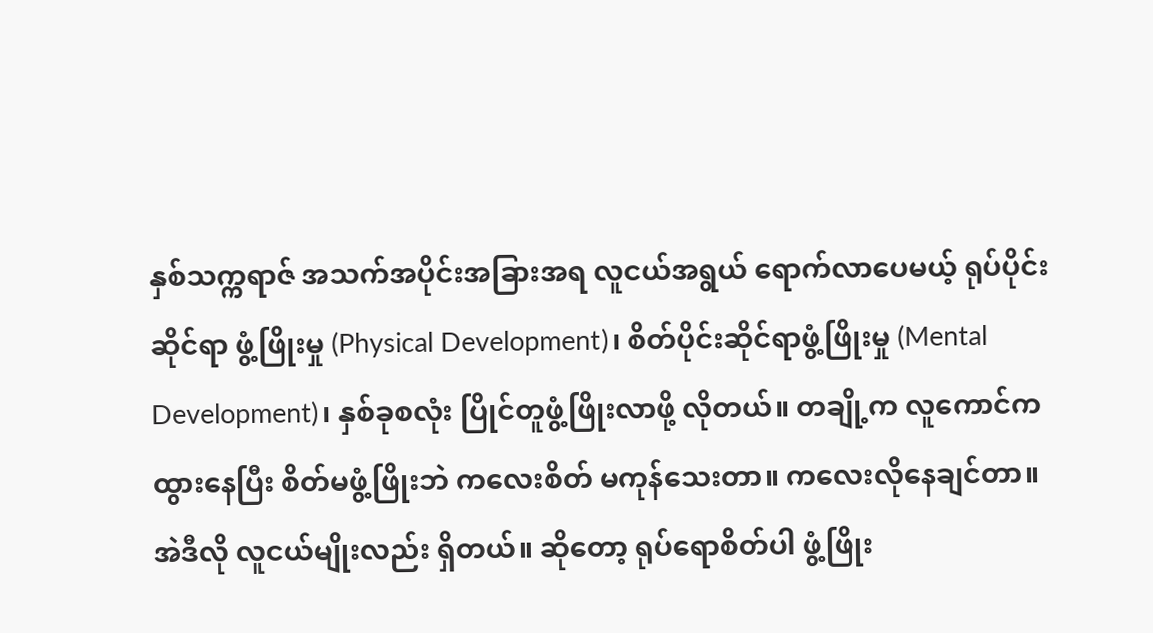နှစ်သက္ကရာဇ် အသက်အပိုင်းအခြားအရ လူငယ်အရွယ် ရောက်လာပေမယ့် ရုပ်ပိုင်းဆိုင်ရာ ဖွံ့ဖြိုးမှု (Physical Development)၊ စိတ်ပိုင်းဆိုင်ရာဖွံ့ဖြိုးမှု (Mental Development)၊ နှစ်ခုစလုံး ပြိုင်တူဖွံ့ဖြိုးလာဖို့ လိုတယ်။ တချို့က လူကောင်က ထွားနေပြီး စိတ်မဖွံ့ဖြိုးဘဲ ကလေးစိတ် မကုန်သေးတာ။ ကလေးလိုနေချင်တာ။ အဲဒီလို လူငယ်မျိုးလည်း ရှိတယ်။ ဆိုတော့ ရုပ်ရောစိတ်ပါ ဖွံ့ဖြိုး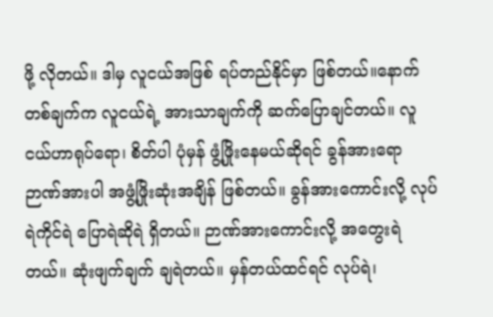ဖို့ လိုတယ်။ ဒါမှ လူငယ်အဖြစ် ရပ်တည်နိုင်မှာ ဖြစ်တယ်။နောက်တစ်ချက်က လူငယ်ရဲ့ အားသာချက်ကို ဆက်ပြောချင်တယ်။ လူငယ်ဟာရုပ်ရော၊ စိတ်ပါ ပုံမှန် ဖွံ့ဖြိုးနေမယ်ဆိုရင် ခွန်အားရော ဉာဏ်အားပါ အဖွံ့ဖြိုးဆုံးအချိန် ဖြစ်တယ်။ ခွန်အားကောင်းလို့ လုပ်ရဲကိုင်ရဲ ပြောရဲဆိုရဲ ရှိတယ်။ ဉာဏ်အားကောင်းလို့ အတွေးရဲတယ်။ ဆုံးဖျက်ချက် ချရဲတယ်။ မှန်တယ်ထင်ရင် လုပ်ရဲ၊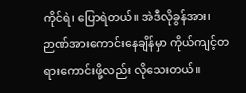ကိုင်ရဲ၊ ပြောရဲတယ်။ အဲဒီလိုခွန်အား၊ ဉာဏ်အားကောင်းနေချိန်မှာ ကိုယ်ကျင့်တရားကောင်းဖို့လည်း လိုသေးတယ်။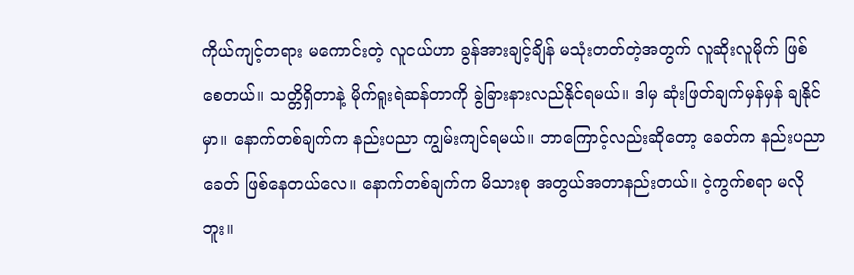ကိုယ်ကျင့်တရား မကောင်းတဲ့ လူငယ်ဟာ ခွန်အားချင့်ချိန် မသုံးတတ်တဲ့အတွက် လူဆိုးလူမိုက် ဖြစ်စေတယ်။ သတ္တိရှိတာနဲ့ မိုက်ရူးရဲဆန်တာကို ခွဲခြားနားလည်နိုင်ရမယ်။ ဒါမှ ဆုံးဖြတ်ချက်မှန်မှန် ချနိုင်မှာ။ နောက်တစ်ချက်က နည်းပညာ ကျွမ်းကျင်ရမယ်။ ဘာကြောင့်လည်းဆိုတော့ ခေတ်က နည်းပညာခေတ် ဖြစ်နေတယ်လေ။ နောက်တစ်ချက်က မိသားစု အတွယ်အတာနည်းတယ်။ ငဲ့ကွက်စရာ မလိုဘူး။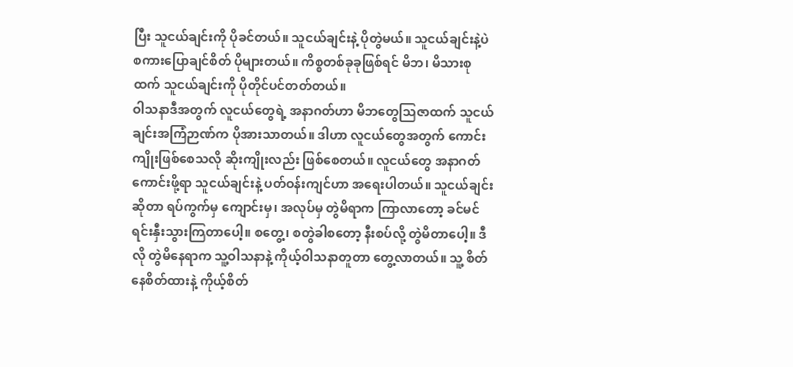ပြီး သူငယ်ချင်းကို ပိုခင်တယ်။ သူငယ်ချင်းနဲ့ ပိုတွဲမယ်။ သူငယ်ချင်းနဲ့ပဲ စကားပြောချင်စိတ် ပိုများတယ်။ ကိစ္စတစ်ခုခုဖြစ်ရင် မိဘ၊ မိသားစုထက် သူငယ်ချင်းကို ပိုတိုင်ပင်တတ်တယ်။
ဝါသနာဒီအတွက် လူငယ်တွေရဲ့ အနာဂတ်ဟာ မိဘတွေသြဇာထက် သူငယ်ချင်းအကြံဉာဏ်က ပိုအားသာတယ်။ ဒါဟာ လူငယ်တွေအတွက် ကောင်းကျိုးဖြစ်စေသလို ဆိုးကျိုးလည်း ဖြစ်စေတယ်။ လူငယ်တွေ အနာဂတ်ကောင်းဖို့ရာ သူငယ်ချင်းနဲ့ ပတ်ဝန်းကျင်ဟာ အရေးပါတယ်။ သူငယ်ချင်းဆိုတာ ရပ်ကွက်မှ ကျောင်းမှ၊ အလုပ်မှ တွဲမိရာက ကြာလာတော့ ခင်မင်ရင်းနှီးသွားကြတာပေါ့။ စတွေ့၊ စတွဲခါစတော့ နီးစပ်လို့ တွဲမိတာပေါ့။ ဒီလို တွဲမိနေရာက သူ့ဝါသနာနဲ့ ကိုယ့်ဝါသနာတူတာ တွေ့လာတယ်။ သူ့ စိတ်နေစိတ်ထားနဲ့ ကိုယ့်စိတ်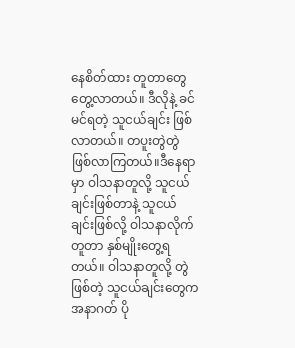နေစိတ်ထား တူတာတွေ တွေ့လာတယ်။ ဒီလိုနဲ့ ခင်မင်ရတဲ့ သူငယ်ချင်း ဖြစ်လာတယ်။ တပူးတွဲတွဲ ဖြစ်လာကြတယ်။ဒီနေရာမှာ ဝါသနာတူလို့ သူငယ်ချင်းဖြစ်တာနဲ့ သူငယ်ချင်းဖြစ်လို့ ဝါသနာလိုက်တူတာ နှစ်မျိုးတွေ့ရတယ်။ ဝါသနာတူလို့ တွဲဖြစ်တဲ့ သူငယ်ချင်းတွေက အနာဂတ် ပို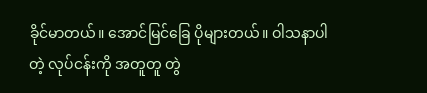ခိုင်မာတယ်။ အောင်မြင်ခြေ ပိုများတယ်။ ဝါသနာပါတဲ့ လုပ်ငန်းကို အတူတူ တွဲ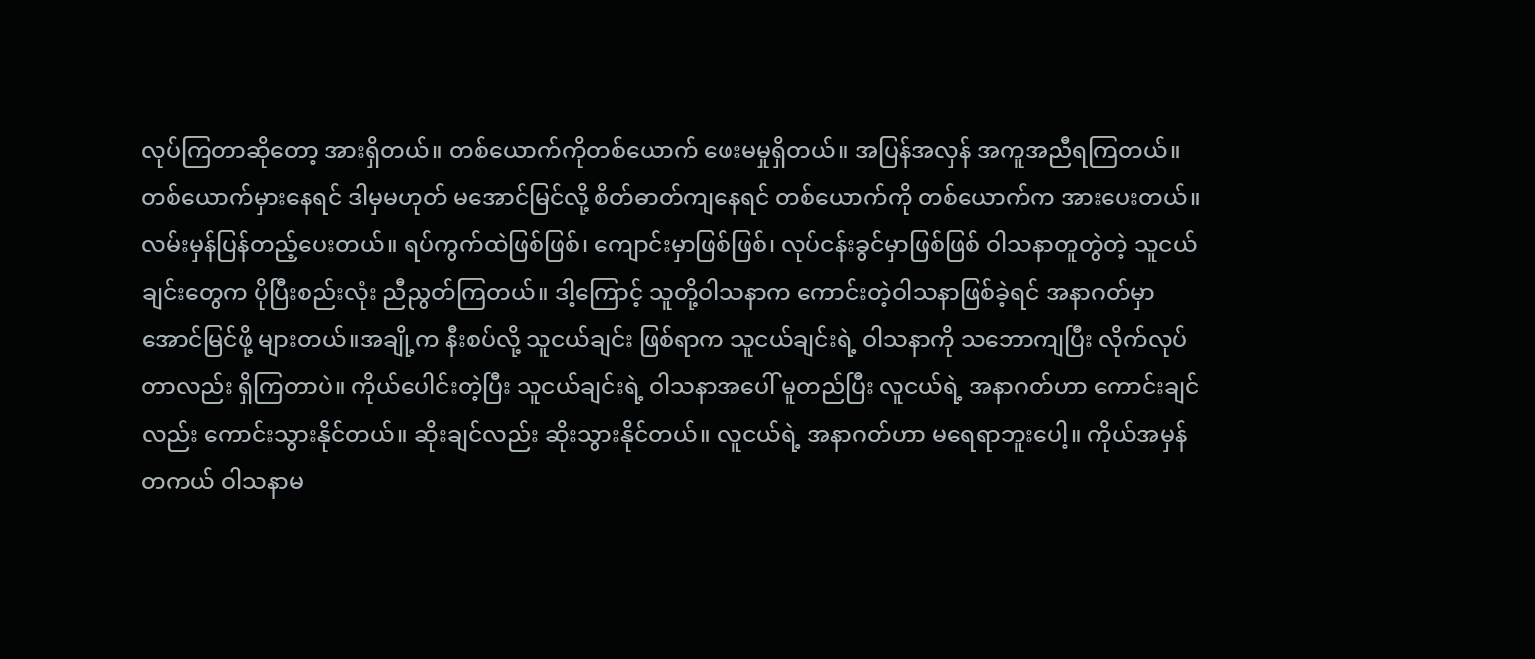လုပ်ကြတာဆိုတော့ အားရှိတယ်။ တစ်ယောက်ကိုတစ်ယောက် ဖေးမမှုရှိတယ်။ အပြန်အလှန် အကူအညီရကြတယ်။ တစ်ယောက်မှားနေရင် ဒါမှမဟုတ် မအောင်မြင်လို့ စိတ်ဓာတ်ကျနေရင် တစ်ယောက်ကို တစ်ယောက်က အားပေးတယ်။ လမ်းမှန်ပြန်တည့်ပေးတယ်။ ရပ်ကွက်ထဲဖြစ်ဖြစ်၊ ကျောင်းမှာဖြစ်ဖြစ်၊ လုပ်ငန်းခွင်မှာဖြစ်ဖြစ် ဝါသနာတူတွဲတဲ့ သူငယ်ချင်းတွေက ပိုပြီးစည်းလုံး ညီညွတ်ကြတယ်။ ဒါ့ကြောင့် သူတို့ဝါသနာက ကောင်းတဲ့ဝါသနာဖြစ်ခဲ့ရင် အနာဂတ်မှာ အောင်မြင်ဖို့ များတယ်။အချို့က နီးစပ်လို့ သူငယ်ချင်း ဖြစ်ရာက သူငယ်ချင်းရဲ့ ဝါသနာကို သဘောကျပြီး လိုက်လုပ်တာလည်း ရှိကြတာပဲ။ ကိုယ်ပေါင်းတဲ့ပြီး သူငယ်ချင်းရဲ့ ဝါသနာအပေါ် မူတည်ပြီး လူငယ်ရဲ့ အနာဂတ်ဟာ ကောင်းချင်လည်း ကောင်းသွားနိုင်တယ်။ ဆိုးချင်လည်း ဆိုးသွားနိုင်တယ်။ လူငယ်ရဲ့ အနာဂတ်ဟာ မရေရာဘူးပေါ့။ ကိုယ်အမှန်တကယ် ဝါသနာမ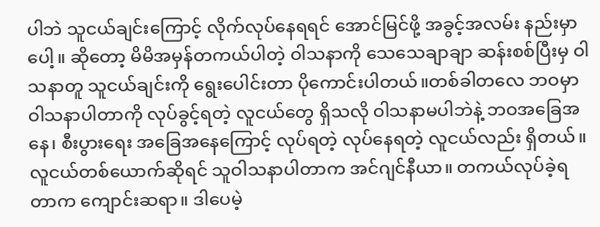ပါဘဲ သူငယ်ချင်းကြောင့် လိုက်လုပ်နေရရင် အောင်မြင်ဖို့ အခွင့်အလမ်း နည်းမှာပေါ့။ ဆိုတော့ မိမိအမှန်တကယ်ပါတဲ့ ဝါသနာကို သေသေချာချာ ဆန်းစစ်ပြီးမှ ဝါသနာတူ သူငယ်ချင်းကို ရွေးပေါင်းတာ ပိုကောင်းပါတယ်။တစ်ခါတလေ ဘဝမှာ ဝါသနာပါတာကို လုပ်ခွင့်ရတဲ့ လူငယ်တွေ ရှိသလို ဝါသနာမပါဘဲနဲ့ ဘဝအခြေအနေ၊ စီးပွားရေး အခြေအနေကြောင့် လုပ်ရတဲ့ လုပ်နေရတဲ့ လူငယ်လည်း ရှိတယ်။ လူငယ်တစ်ယောက်ဆိုရင် သူဝါသနာပါတာက အင်ဂျင်နီယာ။ တကယ်လုပ်ခဲ့ရတာက ကျောင်းဆရာ။ ဒါပေမဲ့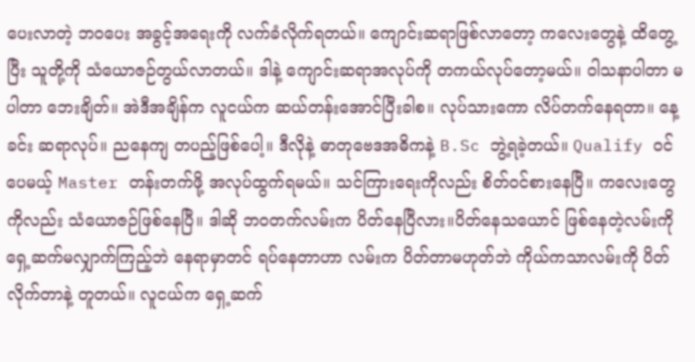ပေးလာတဲ့ ဘဝပေး အခွင့်အရေးကို လက်ခံလိုက်ရတယ်။ ကျောင်းဆရာဖြစ်လာတော့ ကလေးတွေနဲ့ ထိတွေ့ပြီး သူတို့ကို သံယောဇဉ်တွယ်လာတယ်။ ဒါနဲ့ ကျောင်းဆရာအလုပ်ကို တကယ်လုပ်တော့မယ်။ ဝါသနာပါတာ မပါတာ ဘေးချိတ်။ အဲဒီအချိန်က လူငယ်က ဆယ်တန်းအောင်ပြီးခါစ။ လုပ်သားကော လိပ်တက်နေရတာ။ နေ့ခင်း ဆရာလုပ်။ ညနေကျ တပည့်ဖြစ်ပေါ့။ ဒီလိုနဲ့ ဓာတုဗေဒအဓိကနဲ့ B.Sc ဘွဲ့ရခဲ့တယ်။ Qualify ဝင်ပေမယ့် Master တန်းတက်ဖို့ အလုပ်ထွက်ရမယ်။ သင်ကြားရေးကိုလည်း စိတ်ဝင်စားနေပြီ။ ကလေးတွေကိုလည်း သံယောဇဉ်ဖြစ်နေပြီ။ ဒါဆို ဘဝတက်လမ်းက ပိတ်နေပြီလား။ပိတ်နေသယောင် ဖြစ်နေတဲ့လမ်းကို ရှေ့ဆက်မလျှာက်ကြည့်ဘဲ နေရာမှာတင် ရပ်နေတာဟာ လမ်းက ပိတ်တာမဟုတ်ဘဲ ကိုယ်ကသာလမ်းကို ပိတ်လိုက်တာနဲ့ တူတယ်။ လူငယ်က ရှေ့ဆက်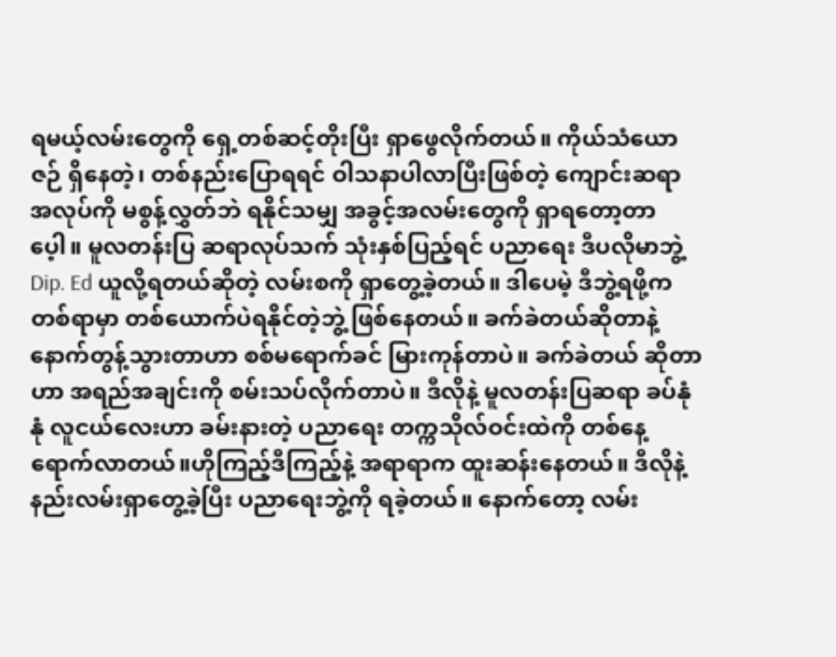ရမယ့်လမ်းတွေကို ရှေ့တစ်ဆင့်တိုးပြီး ရှာဖွေလိုက်တယ်။ ကိုယ်သံယောဇဉ် ရှိနေတဲ့၊ တစ်နည်းပြောရရင် ဝါသနာပါလာပြီးဖြစ်တဲ့ ကျောင်းဆရာ အလုပ်ကို မစွန့်လွှတ်ဘဲ ရနိုင်သမျှ အခွင့်အလမ်းတွေကို ရှာရတော့တာပေ့ါ။ မူလတန်းပြ ဆရာလုပ်သက် သုံးနှစ်ပြည့်ရင် ပညာရေး ဒီပလိုမာဘွဲ့ Dip. Ed ယူလို့ရတယ်ဆိုတဲ့ လမ်းစကို ရှာတွေ့ခဲ့တယ်။ ဒါပေမဲ့ ဒီဘွဲ့ရဖို့က တစ်ရာမှာ တစ်ယောက်ပဲရနိုင်တဲ့ဘွဲ့ ဖြစ်နေတယ်။ ခက်ခဲတယ်ဆိုတာနဲ့ နောက်တွန့်သွားတာဟာ စစ်မရောက်ခင် မြားကုန်တာပဲ။ ခက်ခဲတယ် ဆိုတာဟာ အရည်အချင်းကို စမ်းသပ်လိုက်တာပဲ။ ဒီလိုနဲ့ မူလတန်းပြဆရာ ခပ်နုံနုံ လူငယ်လေးဟာ ခမ်းနားတဲ့ ပညာရေး တက္ကသိုလ်ဝင်းထဲကို တစ်နေ့ရောက်လာတယ်။ဟိုကြည့်ဒီကြည့်နဲ့ အရာရာက ထူးဆန်းနေတယ်။ ဒီလိုနဲ့ နည်းလမ်းရှာတွေ့ခဲ့ပြီး ပညာရေးဘွဲ့ကို ရခဲ့တယ်။ နောက်တော့ လမ်း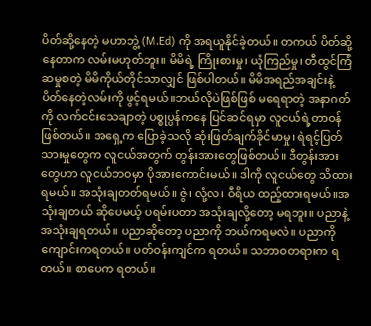ပိတ်ဆို့နေတဲ့ မဟာဘွဲ့ (M.Ed) ကို အရယူနိုင်ခဲ့တယ်။ တကယ် ပိတ်ဆို့နေတာက လမ်းမဟုတ်ဘူး။ မိမိရဲ့ ကြိုးစားမှု၊ ယုံကြည်မှု၊ တီထွင်ကြံဆမှုစတဲ့ မိမိကိုယ်တိုင်သာလျှင် ဖြစ်ပါတယ်။ မိမိအရည်အချင်းနဲ့ ပိတ်နေတဲ့လမ်းကို ဖွင့်ရမယ်။ဘယ်လိုပဲဖြစ်ဖြစ် မရေရာတဲ့ အနာဂတ်ကို လက်ငင်းသေချာတဲ့ ပစ္စုပ္ပန်ကနေ ပြင်ဆင်ရမှာ လူငယ်ရဲ့တာဝန် ဖြစ်တယ်။ အရှေ့က ပြောခဲ့သလို ဆုံးဖြတ်ချက်ခိုင်မာမှု၊ ရဲရင့်ပြတ်သားမှုတွေက လူငယ်အတွက် တွန်းအားတွေဖြစ်တယ်။ ဒီတွန်းအားတွေဟာ လူငယ်ဘဝမှာ ပိုအားကောင်းမယ်။ ဒါကို လူငယ်တွေ သိထားရမယ်။ အသုံးချတတ်ရမယ်။ ဇွဲ၊ လုံ့လ၊ ဝီရိယ ထည့်ထားရမယ်။အသုံးချတယ် ဆိုပေမယ့် ပရမ်းပတာ အသုံးချလို့တော့ မရဘူး။ ပညာနဲ့ အသုံးချရတယ်။ ပညာဆိုတော့ ပညာကို ဘယ်ကရမလဲ။ ပညာကို ကျောင်းကရတယ်။ ပတ်ဝန်းကျင်က ရတယ်။ သဘာဝတရားက ရတယ်။ စာပေက ရတယ်။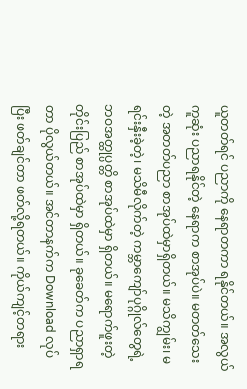ယူတတ်ရင် ပညာကို နေရာတကာ ရနိုင်တယ်။ အလွယ်ကူဆုံး ပညာရနိုင်တဲ့ နေရာက စာအုပ်ပဲ။ မတတ်သေးတဲ့ အတတ်ပညာ စာအုပ်ထဲမှာရှိတယ်။ မသိကျွမ်း၊ မရင်းနှီးခဲ့တဲ့၊ မသိမီလိုက်တဲ့ ကမ္ဘာကျော်ပုဂ္ဂိုလ်တွေရဲ့ ဘဝအတ္ထုပ္ပတ္တိ စာအုပ်ထဲမှာ ရှိတယ်။ မရောက်ဖူးတဲ့တိုင်းပြည် စာအုပ်ထဲမှာ ရှိတယ်။ ခုခေတ်က ပညာရှာရတာ ပိုလွယ်တယ်။ အင်တာနက်က Download လုပ်ပြီး ဖတ်ချင်တာ ဖတ်လို့ရတယ်။ ကိုယ်ကျင့်တရား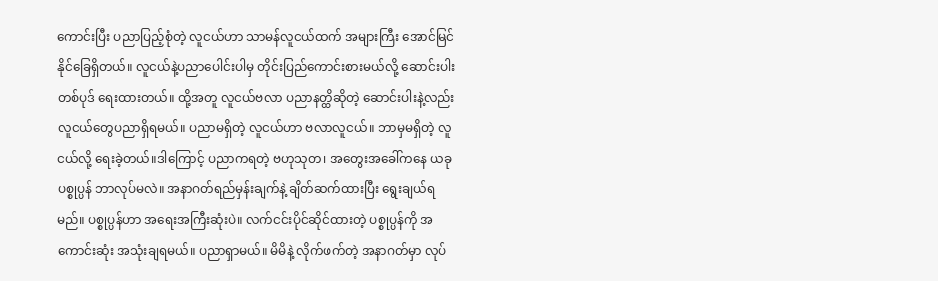ကောင်းပြီး ပညာပြည့်စုံတဲ့ လူငယ်ဟာ သာမန်လူငယ်ထက် အများကြီး အောင်မြင်နိုင်ခြေရှိတယ်။ လူငယ်နဲ့ပညာပေါင်းပါမှ တိုင်းပြည်ကောင်းစားမယ်လို့ ဆောင်းပါးတစ်ပုဒ် ရေးထားတယ်။ ထို့အတူ လူငယ်ဗလာ ပညာနတ္ထိဆိုတဲ့ ဆောင်းပါးနဲ့လည်း လူငယ်တွေပညာရှိရမယ်။ ပညာမရှိတဲ့ လူငယ်ဟာ ဗလာလူငယ်။ ဘာမှမရှိတဲ့ လူငယ်လို့ ရေးခဲ့တယ်။ဒါကြောင့် ပညာကရတဲ့ ဗဟုသုတ၊ အတွေးအခေါ်ကနေ ယခုပစ္စုပ္ပန် ဘာလုပ်မလဲ။ အနာဂတ်ရည်မှန်းချက်နဲ့ ချိတ်ဆက်ထားပြီး ရွေးချယ်ရမည်။ ပစ္စုပ္ပန်ဟာ အရေးအကြီးဆုံးပဲ။ လက်ငင်းပိုင်ဆိုင်ထားတဲ့ ပစ္စုပ္ပန်ကို အကောင်းဆုံး အသုံးချရမယ်။ ပညာရှာမယ်။ မိမိနဲ့ လိုက်ဖက်တဲ့ အနာဂတ်မှာ လုပ်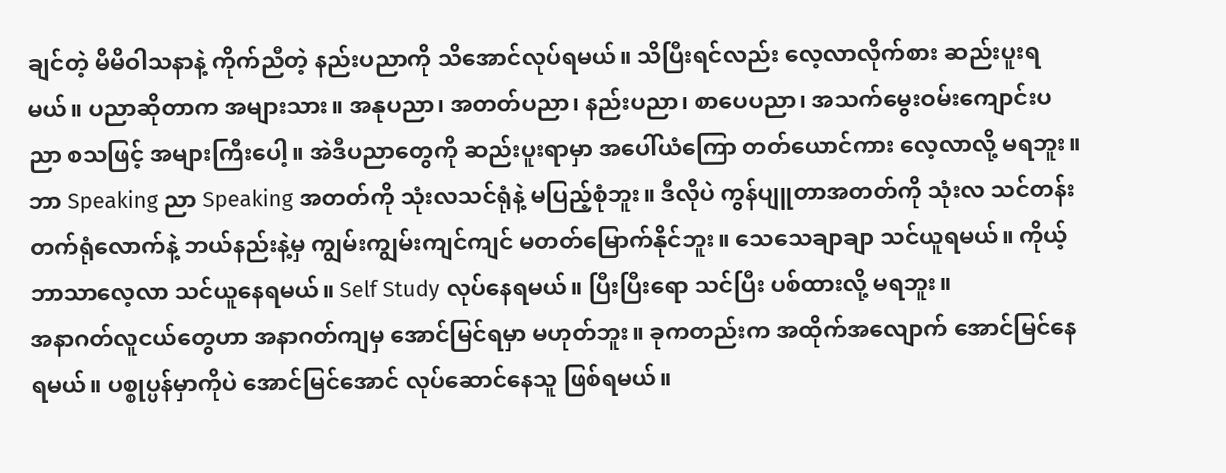ချင်တဲ့ မိမိဝါသနာနဲ့ ကိုက်ညီတဲ့ နည်းပညာကို သိအောင်လုပ်ရမယ်။ သိပြီးရင်လည်း လေ့လာလိုက်စား ဆည်းပူးရမယ်။ ပညာဆိုတာက အများသား။ အနုပညာ၊ အတတ်ပညာ၊ နည်းပညာ၊ စာပေပညာ၊ အသက်မွေးဝမ်းကျောင်းပညာ စသဖြင့် အများကြီးပေါ့။ အဲဒီပညာတွေကို ဆည်းပူးရာမှာ အပေါ်ယံကြော တတ်ယောင်ကား လေ့လာလို့ မရဘူး။ ဘာ Speaking ညာ Speaking အတတ်ကို သုံးလသင်ရုံနဲ့ မပြည့်စုံဘူး။ ဒီလိုပဲ ကွန်ပျူတာအတတ်ကို သုံးလ သင်တန်းတက်ရုံလောက်နဲ့ ဘယ်နည်းနဲ့မှ ကျွမ်းကျွမ်းကျင်ကျင် မတတ်မြောက်နိုင်ဘူး။ သေသေချာချာ သင်ယူရမယ်။ ကိုယ့်ဘာသာလေ့လာ သင်ယူနေရမယ်။ Self Study လုပ်နေရမယ်။ ပြီးပြီးရော သင်ပြီး ပစ်ထားလို့ မရဘူး။
အနာဂတ်လူငယ်တွေဟာ အနာဂတ်ကျမှ အောင်မြင်ရမှာ မဟုတ်ဘူး။ ခုကတည်းက အထိုက်အလျောက် အောင်မြင်နေရမယ်။ ပစ္စုပ္ပန်မှာကိုပဲ အောင်မြင်အောင် လုပ်ဆောင်နေသူ ဖြစ်ရမယ်။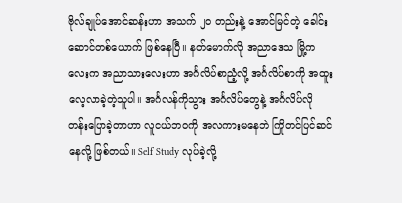ဗိုလ်ချုပ်အောင်ဆန်းဟာ အသက် ၂၀ တည်းနဲ့ အောင်မြင်တဲ့ ခေါင်းဆောင်တစ်ယောက် ဖြစ်နေပြီ။ နတ်မောက်လို အညာဒေသ မြို့ကလေးက အညာသားလေးဟာ အင်္ဂလိပ်စာညံ့လို့ အင်္ဂလိပ်စာကို အထူးလေ့လာခဲ့တဲ့သူပါ။ အင်္ဂလန်ကိုသွား အင်္ဂလိပ်တွေနဲ့ အင်္ဂလိပ်လို တန်းပြောခဲ့တာဟာ လူငယ်ဘဝကို အလကားမနေဘဲ ကြိုတင်ပြင်ဆင်နေလို့ ဖြစ်တယ်။ Self Study လုပ်ခဲ့လို့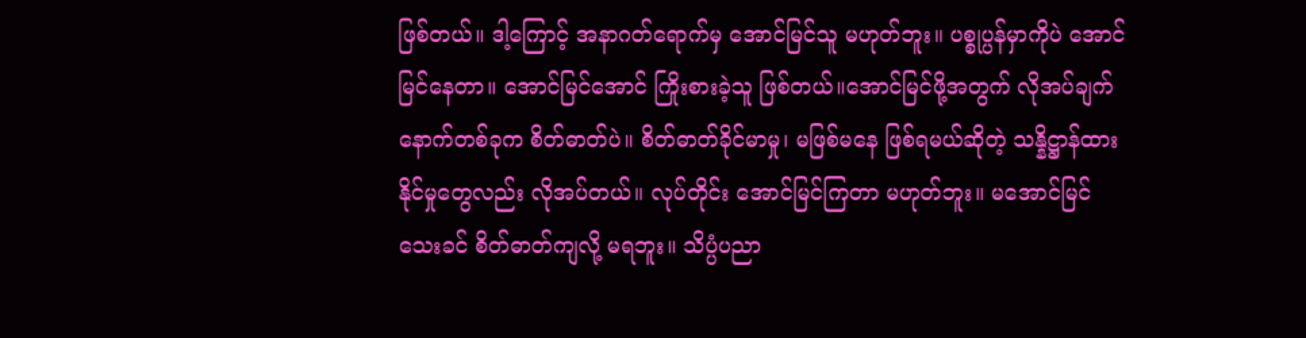ဖြစ်တယ်။ ဒါ့ကြောင့် အနာဂတ်ရောက်မှ အောင်မြင်သူ မဟုတ်ဘူး။ ပစ္စုပ္ပန်မှာကိုပဲ အောင်မြင်နေတာ။ အောင်မြင်အောင် ကြိုးစားခဲ့သူ ဖြစ်တယ်။အောင်မြင်ဖို့အတွက် လိုအပ်ချက်နောက်တစ်ခုက စိတ်ဓာတ်ပဲ။ စိတ်ဓာတ်ခိုင်မာမှု၊ မဖြစ်မနေ ဖြစ်ရမယ်ဆိုတဲ့ သန္နိဋ္ဌာန်ထားနိုင်မှုတွေလည်း လိုအပ်တယ်။ လုပ်တိုင်း အောင်မြင်ကြတာ မဟုတ်ဘူး။ မအောင်မြင်သေးခင် စိတ်ဓာတ်ကျလို့ မရဘူး။ သိပ္ပံပညာ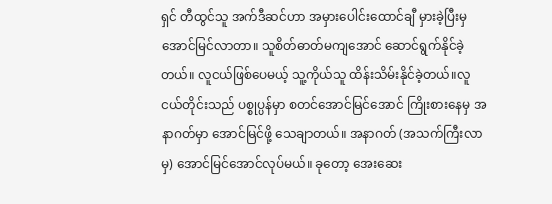ရှင် တီထွင်သူ အက်ဒီဆင်ဟာ အမှားပေါင်းထောင်ချီ မှားခဲ့ပြီးမှ အောင်မြင်လာတာ။ သူစိတ်ဓာတ်မကျအောင် ဆောင်ရွက်နိုင်ခဲ့တယ်။ လူငယ်ဖြစ်ပေမယ့် သူ့ကိုယ်သူ ထိန်းသိမ်းနိုင်ခဲ့တယ်။လူငယ်တိုင်းသည် ပစ္စုပ္ပန်မှာ စတင်အောင်မြင်အောင် ကြိုးစားနေမှ အနာဂတ်မှာ အောင်မြင်ဖို့ သေချာတယ်။ အနာဂတ် (အသက်ကြီးလာမှ) အောင်မြင်အောင်လုပ်မယ်။ ခုတော့ အေးဆေး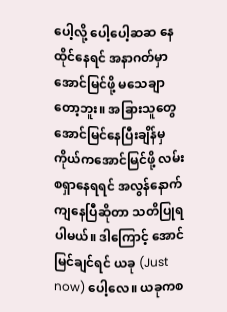ပေါ့လို့ ပေါ့ပေါ့ဆဆ နေထိုင်နေရင် အနာဂတ်မှာ အောင်မြင်ဖို့ မသေချာတော့ဘူး။ အခြားသူတွေ အောင်မြင်နေပြီးချိန်မှ ကိုယ်ကအောင်မြင်ဖို့ လမ်းစရှာနေရရင် အလွန်နောက်ကျနေပြီဆိုတာ သတိပြုရပါမယ်။ ဒါကြောင့် အောင်မြင်ချင်ရင် ယခု (Just now) ပေါ့လေ။ ယခုကစ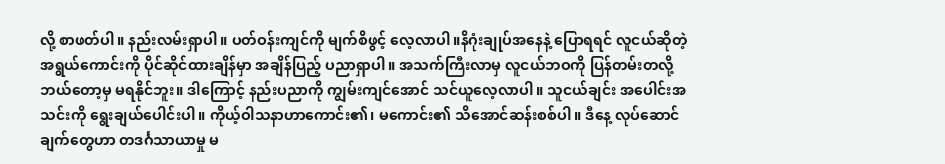လို့ စာဖတ်ပါ။ နည်းလမ်းရှာပါ။ ပတ်ဝန်းကျင်ကို မျက်စိဖွင့် လေ့လာပါ။နိဂုံးချုပ်အနေနဲ့ ပြောရရင် လူငယ်ဆိုတဲ့ အရွယ်ကောင်းကို ပိုင်ဆိုင်ထားချိန်မှာ အချိန်ပြည့် ပညာရှာပါ။ အသက်ကြီးလာမှ လူငယ်ဘဝကို ပြန်တမ်းတလို့ ဘယ်တော့မှ မရနိုင်ဘူး။ ဒါကြောင့် နည်းပညာကို ကျွမ်းကျင်အောင် သင်ယူလေ့လာပါ။ သူငယ်ချင်း အပေါင်းအသင်းကို ရွေးချယ်ပေါင်းပါ။ ကိုယ့်ဝါသနာဟာကောင်း၏၊ မကောင်း၏ သိအောင်ဆန်းစစ်ပါ။ ဒီနေ့ လုပ်ဆောင်ချက်တွေဟာ တဒင်္ဂသာယာမှု မ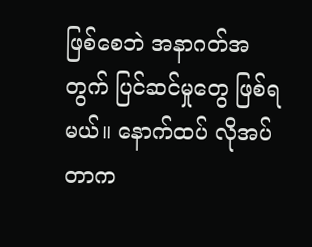ဖြစ်စေဘဲ အနာဂတ်အတွက် ပြင်ဆင်မှုတွေ ဖြစ်ရမယ်။ နောက်ထပ် လိုအပ်တာက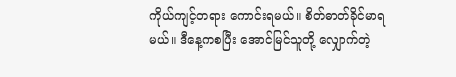ကိုယ်ကျင့်တရား ကောင်းရမယ်။ စိတ်ဓာတ်ခိုင်မာရမယ်။ ဒီနေ့ကစပြီး အောင်မြင်သူတို့ လျှောက်တဲ့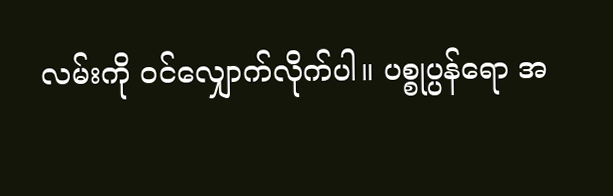လမ်းကို ဝင်လျှောက်လိုက်ပါ။ ပစ္စုပ္ပန်ရော အ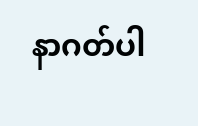နာဂတ်ပါ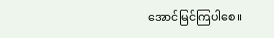အောင်မြင်ကြပါစေ။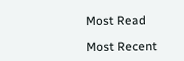Most Read

Most Recent